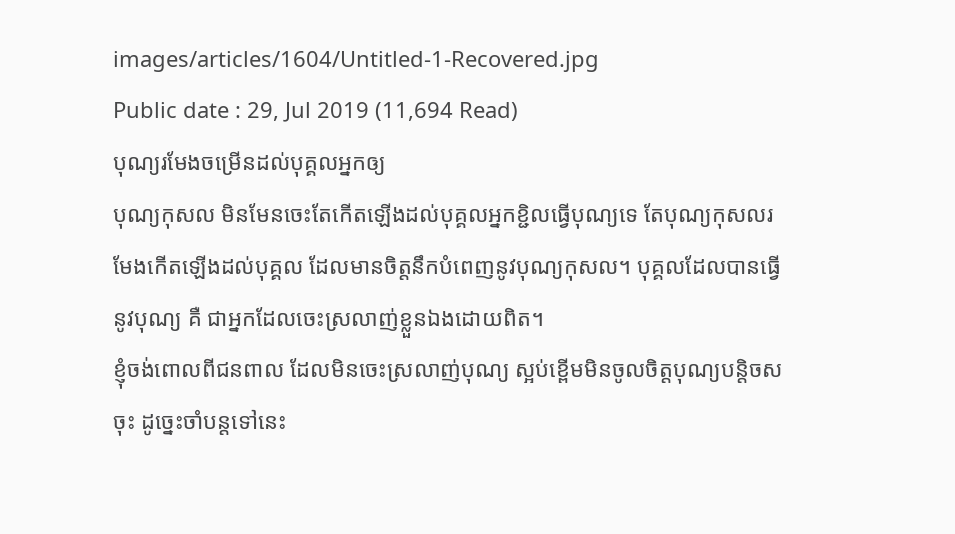images/articles/1604/Untitled-1-Recovered.jpg
Public date : 29, Jul 2019 (11,694 Read)
បុណ្យរមែងចម្រើនដល់បុគ្គលអ្នកឲ្យ
បុណ្យកុសល មិនមែនចេះតែកើតឡើងដល់បុគ្គលអ្នកខ្ជិលធ្វើបុណ្យទេ តែបុណ្យកុសលរមែងកើតឡើងដល់បុគ្គល ដែលមានចិត្តនឹកបំពេញនូវបុណ្យកុសល។ បុគ្គលដែលបានធ្វើនូវបុណ្យ គឺ ជាអ្នកដែលចេះស្រលាញ់ខ្លួនឯងដោយពិត។
ខ្ញុំចង់ពោលពីជនពាល ដែលមិនចេះស្រលាញ់បុណ្យ ស្អប់ខ្ពើមមិនចូលចិត្តបុណ្យបន្តិចសចុះ ដូច្នេះចាំបន្តទៅនេះ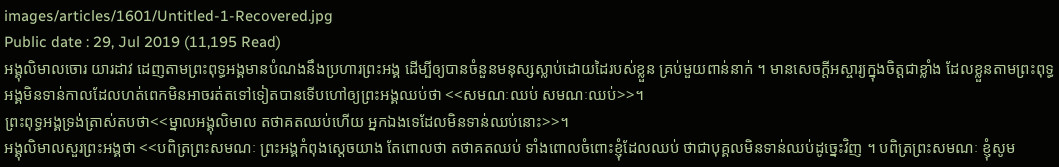images/articles/1601/Untitled-1-Recovered.jpg
Public date : 29, Jul 2019 (11,195 Read)
អង្គុលិមាលចោរ យារដាវ ដេញតាមព្រះពុទ្ធអង្គមានបំណងនឹងប្រហារព្រះអង្គ ដើម្បីឲ្យបានចំនួនមនុស្សស្លាប់ដោយដៃរបស់ខ្លួន គ្រប់មួយពាន់នាក់ ។ មានសេចក្ដីអស្ចារ្យក្នុងចិត្តជាខ្លាំង ដែលខ្លួនតាមព្រះពុទ្ធអង្គមិនទាន់កាលដែលហត់ពេកមិនអាចរត់តទៅទៀតបានទើបហៅឲ្យព្រះអង្គឈប់ថា <<សមណៈឈប់ សមណៈឈប់>>។
ព្រះពុទ្ធអង្គទ្រង់ត្រាស់តបថា<<ម្នាលអង្គុលិមាល តថាគតឈប់ហើយ អ្នកឯងទេដែលមិនទាន់ឈប់នោះ>>។
អង្គុលិមាលសួរព្រះអង្គថា <<បពិត្រព្រះសមណៈ ព្រះអង្គកំពុងស្ដេចយាង តែពោលថា តថាគតឈប់ ទាំងពោលចំពោះខ្ញុំដែលឈប់ ថាជាបុគ្គលមិនទាន់ឈប់ដូច្នេះវិញ ។ បពិត្រព្រះសមណៈ ខ្ញុំសូម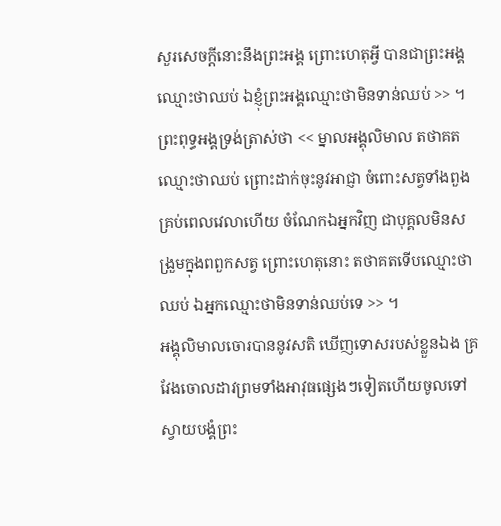សួរសេចក្ដីនោះនឹងព្រះអង្គ ព្រោះហេតុអ្វី បានជាព្រះអង្គឈ្មោះថាឈប់ ឯខ្ញុំព្រះអង្គឈ្មោះថាមិនទាន់ឈប់ >> ។
ព្រះពុទ្ធអង្គទ្រង់ត្រាស់ថា << ម្នាលអង្គុលិមាល តថាគតឈ្មោះថាឈប់ ព្រោះដាក់ចុះនូវអាជ្ញា ចំពោះសត្វទាំងពួងគ្រប់ពេលវេលាហើយ ចំណែកឯអ្នកវិញ ជាបុគ្គលមិនសង្រួមក្នុងពពួកសត្វ ព្រោះហេតុនោះ តថាគតទើបឈ្មោះថាឈប់ ឯអ្នកឈ្មោះថាមិនទាន់ឈប់ទេ >> ។
អង្គុលិមាលចោរបាននូវសតិ ឃើញទោសរបស់ខ្លួនឯង គ្រវែងចោលដាវព្រមទាំងអាវុធផ្សេងៗទៀតហើយចូលទៅស្វាយបង្គំព្រះ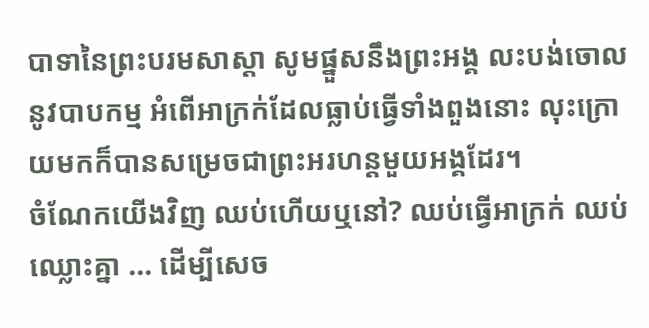បាទានៃព្រះបរមសាស្ដា សូមផ្នួសនឹងព្រះអង្គ លះបង់ចោលនូវបាបកម្ម អំពើអាក្រក់ដែលធ្លាប់ធ្វើទាំងពួងនោះ លុះក្រោយមកក៏បានសម្រេចជាព្រះអរហន្តមួយអង្គដែរ។
ចំណែកយើងវិញ ឈប់ហើយឬនៅ? ឈប់ធ្វើអាក្រក់ ឈប់ឈ្លោះគ្នា ... ដើម្បីសេច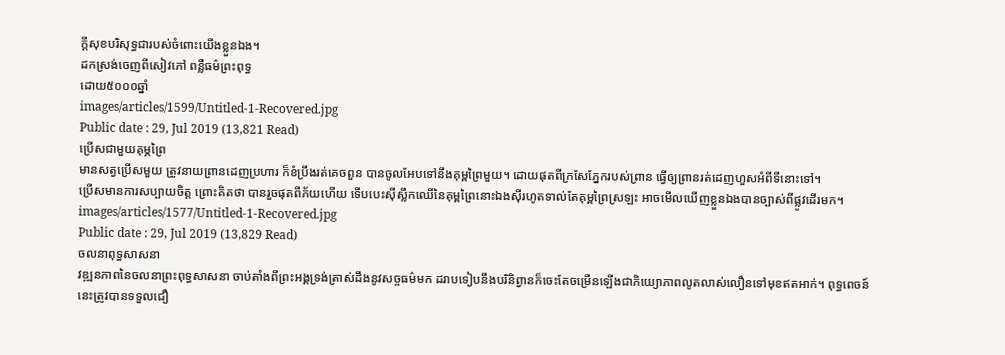ក្ដីសុខបរិសុទ្ធជារបស់ចំពោះយើងខ្លួនឯង។
ដកស្រង់ចេញពីសៀវភៅ ពន្លឺធម៌ព្រះពុទ្ធ
ដោយ៥០០០ឆ្នាំ
images/articles/1599/Untitled-1-Recovered.jpg
Public date : 29, Jul 2019 (13,821 Read)
ប្រើសជាមួយគុម្ភព្រៃ
មានសត្វប្រើសមួយ ត្រូវនាយព្រានដេញប្រហារ ក៏ខំប្រឹងរត់គេចពួន បានចូលអែបទៅនឹងគុម្ពព្រៃមួយ។ ដោយផុតពីក្រសែភ្នែករបស់ព្រាន ធ្វើឲ្យព្រានរត់ដេញហួសអំពីទីនោះទៅ។
ប្រើសមានការសប្បាយចិត្ត ព្រោះគិតថា បានរួចផុតពីភ័យហើយ ទើបបេះស៊ីស្លឹកឈើនៃគុម្ពព្រៃនោះឯងស៊ីរហូតទាល់តែគុម្ពព្រៃស្រឡះ អាចមើលឃើញខ្លួនឯងបានច្បាស់ពីផ្លូវដើរមក។
images/articles/1577/Untitled-1-Recovered.jpg
Public date : 29, Jul 2019 (13,829 Read)
ចលនាពុទ្ធសាសនា
វឌ្ឍនភាពនៃចលនាព្រះពុទ្ធសាសនា ចាប់តាំងពីព្រះអង្គទ្រង់ត្រាស់ដឹងនូវសច្ចធម៌មក ដរាបទៀបនឹងបរិនិព្វានក៏ចេះតែចម្រើនឡើងជាភិយ្យោភាពលូតលាស់លឿនទៅមុខឥតអាក់។ ពុទ្ធពេចន៍នេះត្រូវបានទទួលជឿ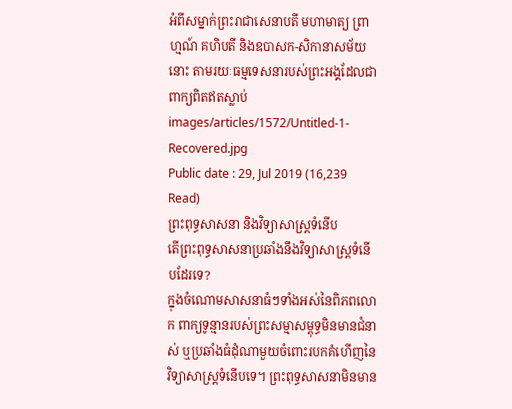អំពីសម្នាក់ព្រះរាជាសេនាបតី មហាមាត្យ ព្រាហ្មណ៍ គហិបតី និងឧបាសក-សិកានាសម័យនោះ តាមរយៈធម្មទេសនារបស់ព្រះអង្គដែលជាពាក្យពិតឥតស្លាប់
images/articles/1572/Untitled-1-Recovered.jpg
Public date : 29, Jul 2019 (16,239 Read)
ព្រះពុទ្ធសាសនា និងវិទ្យាសាស្ត្រទំនើប
តើព្រះពុទ្ធសាសនាប្រឆាំងនឹងវិទ្យាសាស្ត្រទំនើបដែរទេ?
ក្នុងចំណោមសាសនាធំៗទាំងអស់នៃពិភពលោក ពាក្យទូន្មានរបស់ព្រះសម្មាសម្ពុទ្ធមិនមានជំនាស់ ឬប្រឆាំងធំដុំណាមួយចំពោះរបកគំហើញនៃវិទ្យាសាស្ត្រទំនើបទេ។ ព្រះពុទ្ធសាសនាមិនមាន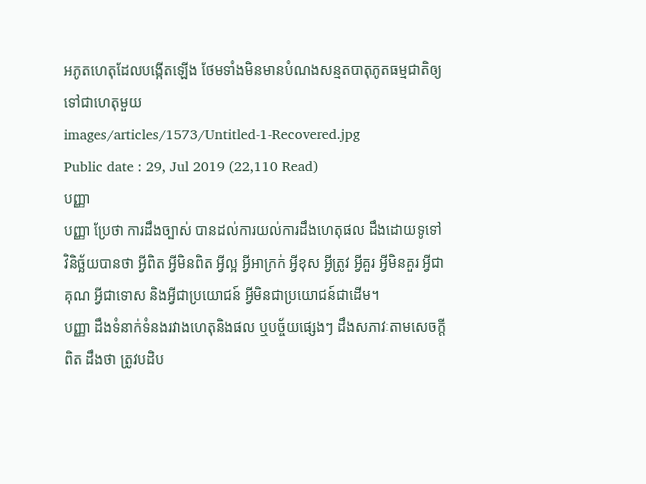អភូតហេតុដែលបង្កើតឡើង ថែមទាំងមិនមានបំណងសន្មតបាតុភូតធម្មជាតិឲ្យទៅជាហេតុមួយ
images/articles/1573/Untitled-1-Recovered.jpg
Public date : 29, Jul 2019 (22,110 Read)
បញ្ញា
បញ្ញា ប្រែថា ការដឹងច្បាស់ បានដល់ការយល់ការដឹងហេតុផល ដឹងដោយទូទៅ វិនិច្ឆ័យបានថា អ្វីពិត អ្វីមិនពិត អ្វីល្អ អ្វីអាក្រក់ អ្វីខុស អ្វីត្រូវ អ្វីគួរ អ្វីមិនគួរ អ្វីជាគុណ អ្វីជាទោស និងអ្វីជាប្រយោជន៍ អ្វីមិនជាប្រយោជន៍ជាដើម។
បញ្ញា ដឹងទំនាក់ទំនងរវាងហេតុនិងផល ឬបច្ច័យផ្សេងៗ ដឹងសភាវៈតាមសេចក្ដីពិត ដឹងថា ត្រូវបដិប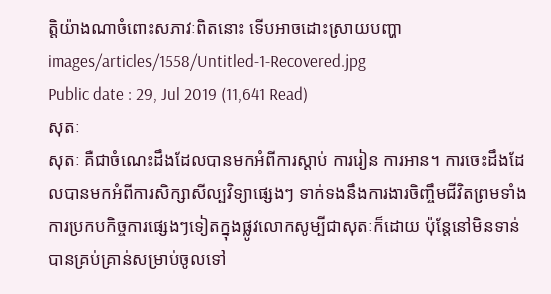ត្តិយ៉ាងណាចំពោះសភាវៈពិតនោះ ទើបអាចដោះស្រាយបញ្ហា
images/articles/1558/Untitled-1-Recovered.jpg
Public date : 29, Jul 2019 (11,641 Read)
សុតៈ
សុតៈ គឺជាចំណេះដឹងដែលបានមកអំពីការស្ដាប់ ការរៀន ការអាន។ ការចេះដឹងដែលបានមកអំពីការសិក្សាសីល្បវិទ្យាផ្សេងៗ ទាក់ទងនឹងការងារចិញ្ចឹមជីវិតព្រមទាំងការប្រកបកិច្ចការផ្សេងៗទៀតក្នុងផ្លូវលោកសូម្បីជាសុតៈក៏ដោយ ប៉ុន្តែនៅមិនទាន់បានគ្រប់គ្រាន់សម្រាប់ចូលទៅ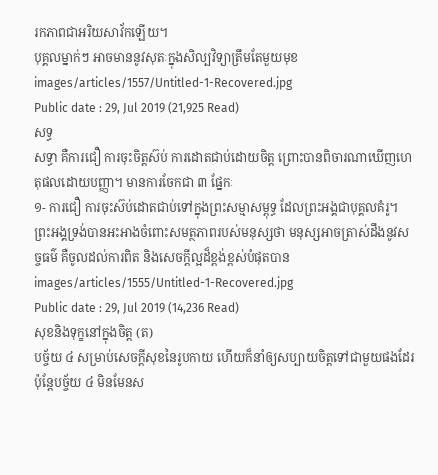រកភាពជាអរិយសាវ័កឡើយ។
បុគ្គលម្នាក់ៗ អាចមាននូវសុតៈក្នុងសិល្បវិទ្យាត្រឹមតែមួយមុខ
images/articles/1557/Untitled-1-Recovered.jpg
Public date : 29, Jul 2019 (21,925 Read)
សទ្ធ
សទ្ធា គឺការជឿ ការចុះចិត្តស៊ប់ ការដោតជាប់ដោយចិត្ត ព្រោះបានពិចារណាឃើញហេតុផលដោយបញ្ញា។ មានការចែកជា ៣ ផ្នែកៈ
១- ការជឿ ការចុះស៊ប់ដោតជាប់ទៅក្នុងព្រះសម្មាសម្ពុទ្ធ ដែលព្រះអង្គជាបុគ្គលគំរូ។ ព្រះអង្គទ្រង់បានអះអាងចំពោះសមត្ថភាពរបស់មនុស្សថា មនុស្សអាចត្រាស់ដឹងនូវសច្ចធម៌ គឺចូលដល់ការពិត និងសេចក្ដីល្អដ៏ខ្ពង់ខ្ពស់បំផុតបាន
images/articles/1555/Untitled-1-Recovered.jpg
Public date : 29, Jul 2019 (14,236 Read)
សុខនិងទុក្ខនៅក្នុងចិត្ត (ត)
បច្ច័យ ៤ សម្រាប់សេចក្ដីសុខនៃរូបកាយ ហើយក៏នាំឲ្យសប្បាយចិត្តទៅជាមួយផងដែរ ប៉ុន្តែបច្ច័យ ៤ មិនមែនស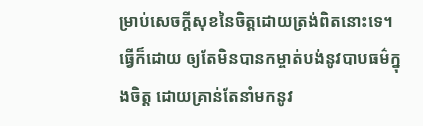ម្រាប់សេចក្ដីសុខនៃចិត្តដោយត្រង់ពិតនោះទេ។ ធ្វើក៏ដោយ ឲ្យតែមិនបានកម្ចាត់បង់នូវបាបធម៌ក្នុងចិត្ត ដោយគ្រាន់តែនាំមកនូវ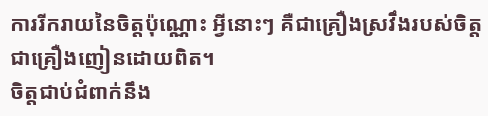ការរីករាយនៃចិត្តប៉ុណ្ណោះ អ្វីនោះៗ គឺជាគ្រឿងស្រវឹងរបស់ចិត្ត ជាគ្រឿងញៀនដោយពិត។
ចិត្តជាប់ជំពាក់នឹង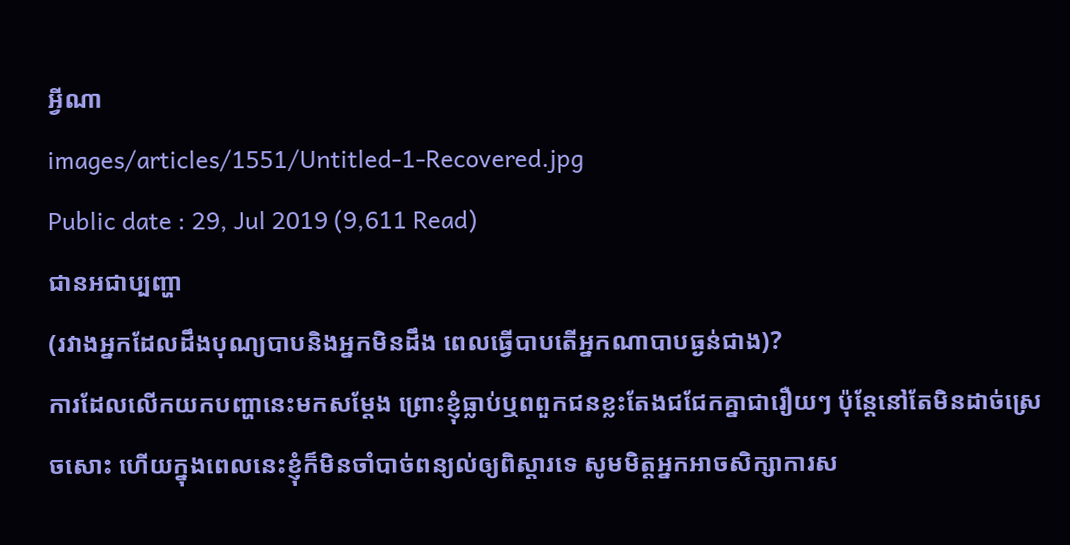អ្វីណា
images/articles/1551/Untitled-1-Recovered.jpg
Public date : 29, Jul 2019 (9,611 Read)
ជានអជាប្បញ្ហា
(រវាងអ្នកដែលដឹងបុណ្យបាបនិងអ្នកមិនដឹង ពេលធ្វើបាបតើអ្នកណាបាបធ្ងន់ជាង)?
ការដែលលើកយកបញ្ហានេះមកសម្ដែង ព្រោះខ្ញុំធ្លាប់ឬពពួកជនខ្លះតែងជជែកគ្នាជារឿយៗ ប៉ុន្តែនៅតែមិនដាច់ស្រេចសោះ ហើយក្នុងពេលនេះខ្ញុំក៏មិនចាំបាច់ពន្យល់ឲ្យពិស្ដារទេ សូមមិត្តអ្នកអាចសិក្សាការស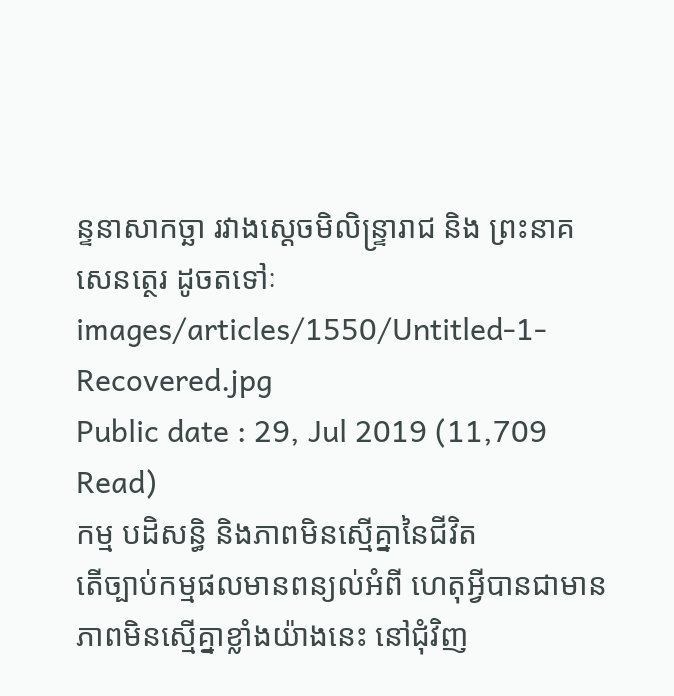ន្ទនាសាកច្ឆា រវាងស្ដេចមិលិន្ទ្រារាជ និង ព្រះនាគសេនត្ថេរ ដូចតទៅៈ
images/articles/1550/Untitled-1-Recovered.jpg
Public date : 29, Jul 2019 (11,709 Read)
កម្ម បដិសន្ធិ និងភាពមិនស្មើគ្នានៃជីវិត
តើច្បាប់កម្មផលមានពន្យល់អំពី ហេតុអ្វីបានជាមានភាពមិនស្មើគ្នាខ្លាំងយ៉ាងនេះ នៅជុំវិញ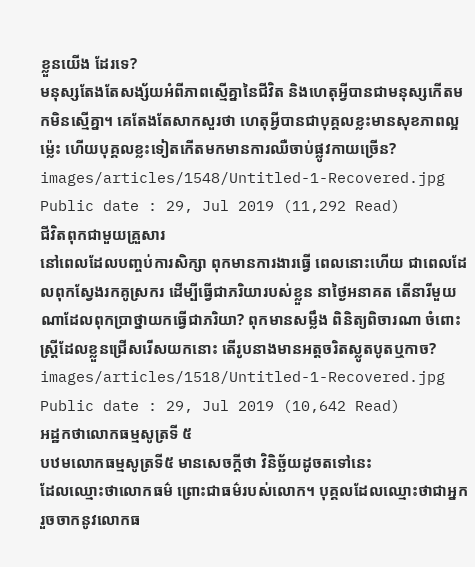ខ្លួនយើង ដែរទេ?
មនុស្សតែងតែសង្ស័យអំពីភាពស្មើគ្នានៃជីវិត និងហេតុអ្វីបានជាមនុស្សកើតមកមិនស្មើគ្នា។ គេតែងតែសាកសួរថា ហេតុអ្វីបានជាបុគ្គលខ្លះមានសុខភាពល្អម៉្លេះ ហើយបុគ្គលខ្លះទៀតកើតមកមានការឈឺចាប់ផ្លូវកាយច្រើន?
images/articles/1548/Untitled-1-Recovered.jpg
Public date : 29, Jul 2019 (11,292 Read)
ជីវិតពុកជាមួយគ្រួសារ
នៅពេលដែលបញ្ចប់ការសិក្សា ពុកមានការងារធ្វើ ពេលនោះហើយ ជាពេលដែលពុកស្វែងរកគូស្រករ ដើម្បីធ្វើជាភរិយារបស់ខ្លួន នាថ្ងៃអនាគត តើនារីមួយណាដែលពុកប្រាថ្នាយកធ្វើជាភរិយា? ពុកមានសម្លឹង ពិនិត្យពិចារណា ចំពោះស្ត្រីដែលខ្លួនជ្រើសរើសយកនោះ តើរូបនាងមានអត្តចរិតស្លូតបូតឬកាច?
images/articles/1518/Untitled-1-Recovered.jpg
Public date : 29, Jul 2019 (10,642 Read)
អដ្ឋកថាលោកធម្មសូត្រទី ៥
បឋមលោកធម្មសូត្រទី៥ មានសេចក្ដីថា វិនិច្ឆ័យដូចតទៅនេះ
ដែលឈ្មោះថាលោកធម៌ ព្រោះជាធម៌របស់លោក។ បុគ្គលដែលឈ្មោះថាជាអ្នករួចចាកនូវលោកធ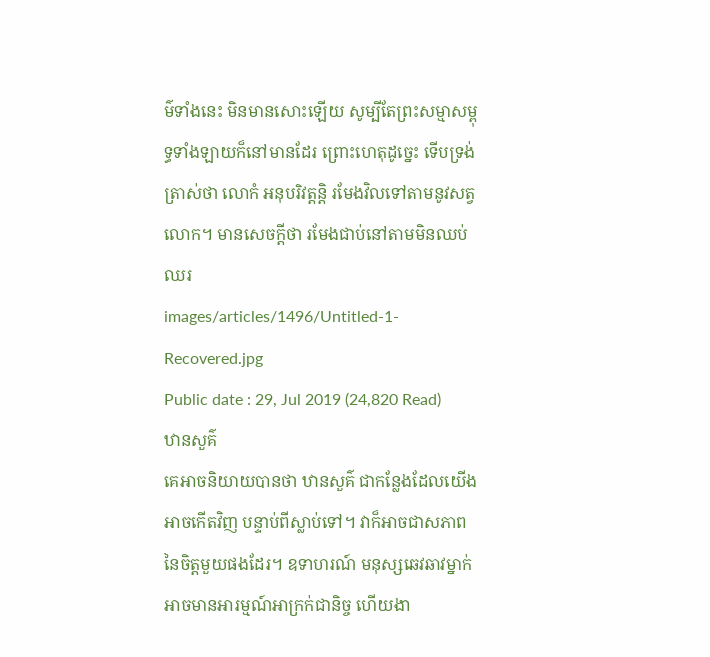ម៌ទាំងនេះ មិនមានសោះឡើយ សូម្បីតែព្រះសម្មាសម្ពុទ្ធទាំងឡាយក៏នៅមានដែរ ព្រោះហេតុដូច្នេះ ទើបទ្រង់ត្រាស់ថា លោកំ អនុបរិវត្តន្តិ រមែងវិលទៅតាមនូវសត្វលោក។ មានសេចក្ដីថា រមែងជាប់នៅតាមមិនឈប់ឈរ
images/articles/1496/Untitled-1-Recovered.jpg
Public date : 29, Jul 2019 (24,820 Read)
ឋានសួគ៌
គេអាចនិយាយបានថា ឋានសួគ៌ ជាកន្លែងដែលយើងអាចកើតវិញ បន្ទាប់ពីស្លាប់ទៅ។ វាក៏អាចជាសភាពនៃចិត្តមួយផងដែរ។ ឧទាហរណ៍ មនុស្សឆេវឆាវម្នាក់អាចមានអារម្មណ៍អាក្រក់ជានិច្ច ហើយងា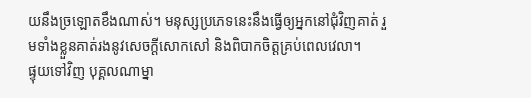យនឹងច្រឡោតខឹងណាស់។ មនុស្សប្រភេទនេះនឹងធ្វើឲ្យអ្នកនៅជុំវិញគាត់ រួមទាំងខ្លួនគាត់រងនូវសេចក្ដីសោកសៅ និងពិបាកចិត្តគ្រប់ពេលវេលា។
ផ្ទុយទៅវិញ បុគ្គលណាម្នា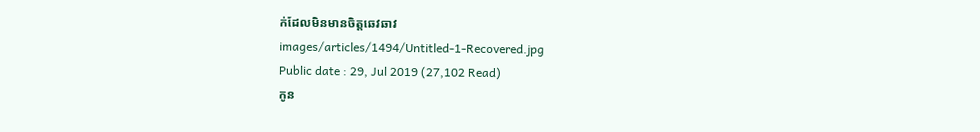ក់ដែលមិនមានចិត្តឆេវឆាវ
images/articles/1494/Untitled-1-Recovered.jpg
Public date : 29, Jul 2019 (27,102 Read)
កូន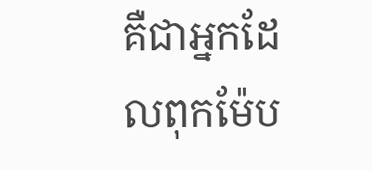គឺជាអ្នកដែលពុកម៉ែប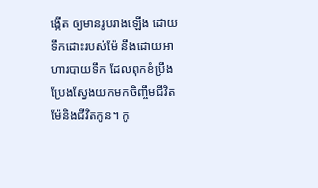ង្កើត ឲ្យមានរូបរាងឡើង ដោយទឹកដោះរបស់ម៉ែ នឹងដោយអាហារបាយទឹក ដែលពុកខំប្រឹងប្រែងស្វែងយកមកចិញ្ចឹមជីវិតម៉ែនិងជីវិតកូន។ កូ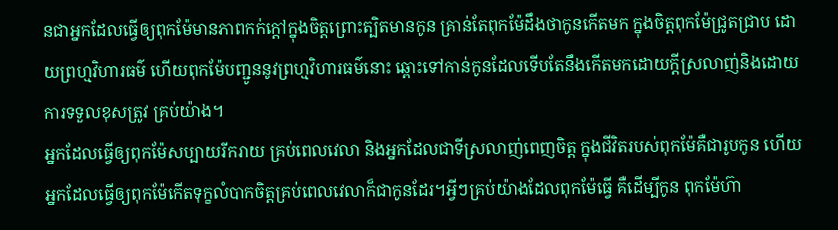នជាអ្នកដែលធ្វើឲ្យពុកម៉ែមានភាពកក់ក្ដៅក្នុងចិត្តព្រោះត្បិតមានកូន គ្រាន់តែពុកម៉ែដឹងថាកូនកើតមក ក្នុងចិត្តពុកម៉ែជ្រូតជ្រាប ដោយព្រហ្មវិហារធម៌ ហើយពុកម៉ែបញ្ជូននូវព្រហ្មវិហារធម៌នោះ ឆ្ពោះទៅកាន់កូនដែលទើបតែនឹងកើតមកដោយក្ដីស្រលាញ់និងដោយការទទួលខុសត្រូវ គ្រប់យ៉ាង។
អ្នកដែលធ្វើឲ្យពុកម៉ែសប្បាយរីករាយ គ្រប់ពេលវេលា និងអ្នកដែលជាទីស្រលាញ់ពេញចិត្ត ក្នុងជីវិតរបស់ពុកម៉ែគឺជារូបកូន ហើយអ្នកដែលធ្វើឲ្យពុកម៉ែកើតទុក្ខលំបាកចិត្តគ្រប់ពេលវេលាក៏ជាកូនដែរ។អ្វីៗគ្រប់យ៉ាងដែលពុកម៉ែធ្វើ គឺដើម្បីកូន ពុកម៉ែហ៊ា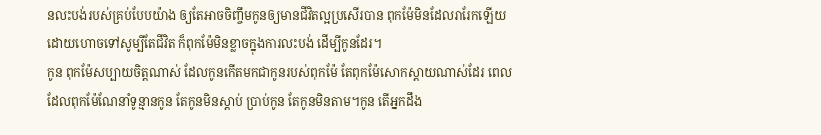នលះបង់របស់គ្រប់បែបយ៉ាង ឲ្យតែអាចចិញ្ចឹមកូនឲ្យមានជីវិតល្អប្រសើរបាន ពុកម៉ែមិនដែលរារែកឡើយ ដោយហោចទៅសូម្បីតែជីវិត ក៏ពុកម៉ែមិនខ្លាចក្នុងការលះបង់ ដើម្បីកូនដែរ។
កូន ពុកម៉ែសប្បាយចិត្តណាស់ ដែលកូនកើតមកជាកូនរបស់ពុកម៉ែ តែពុកម៉ែសោកស្ដាយណាស់ដែរ ពេលដែលពុកម៉ែណែនាំទូន្មានកូន តែកូនមិនស្ដាប់ ប្រាប់កូន តែកូនមិនតាម។កូន តើអ្នកដឹង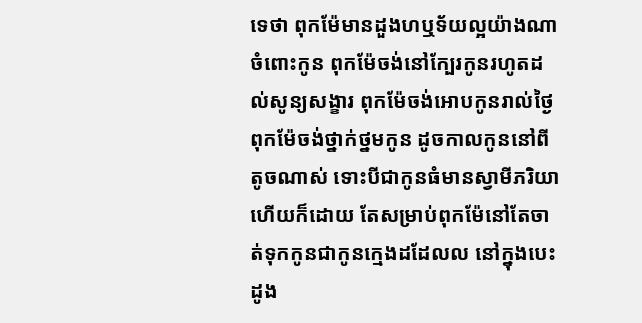ទេថា ពុកម៉ែមានដួងហឬទ័យល្អយ៉ាងណាចំពោះកូន ពុកម៉ែចង់នៅក្បែរកូនរហូតដល់សូន្យសង្ខារ ពុកម៉ែចង់អោបកូនរាល់ថ្ងៃ ពុកម៉ែចង់ថ្នាក់ថ្នមកូន ដូចកាលកូននៅពីតូចណាស់ ទោះបីជាកូនធំមានស្វាមីភរិយាហើយក៏ដោយ តែសម្រាប់ពុកម៉ែនៅតែចាត់ទុកកូនជាកូនក្មេងដដែលល នៅក្នុងបេះដូង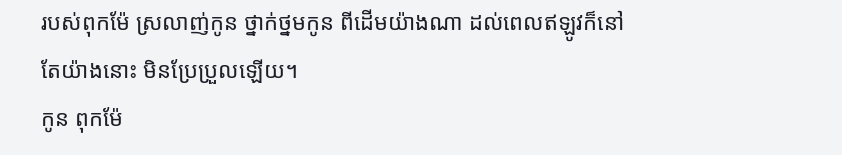របស់ពុកម៉ែ ស្រលាញ់កូន ថ្នាក់ថ្នមកូន ពីដើមយ៉ាងណា ដល់ពេលឥឡូវក៏នៅតែយ៉ាងនោះ មិនប្រែប្រួលឡើយ។
កូន ពុកម៉ែ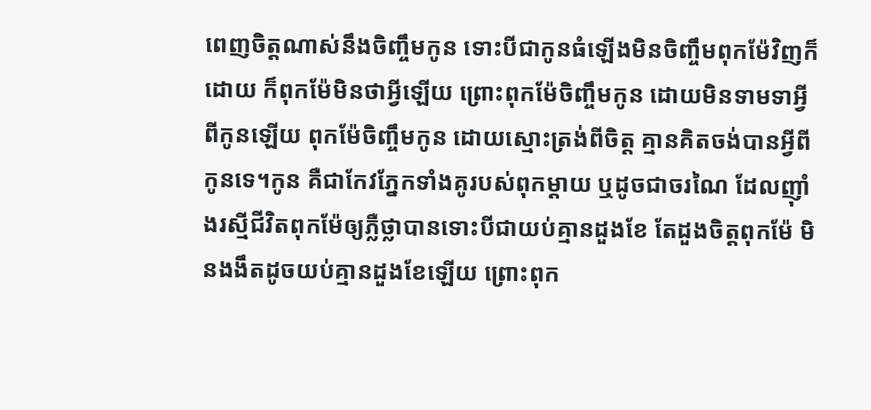ពេញចិត្តណាស់នឹងចិញ្ចឹមកូន ទោះបីជាកូនធំឡើងមិនចិញ្ចឹមពុកម៉ែវិញក៏ដោយ ក៏ពុកម៉ែមិនថាអ្វីឡើយ ព្រោះពុកម៉ែចិញ្ចឹមកូន ដោយមិនទាមទាអ្វីពីកូនឡើយ ពុកម៉ែចិញ្ចឹមកូន ដោយស្មោះត្រង់ពីចិត្ត គ្មានគិតចង់បានអ្វីពីកូនទេ។កូន គឺជាកែវភ្នែកទាំងគូរបស់ពុកម្ដាយ ឬដូចជាចរណៃ ដែលញ៉ាំងរស្មីជីវិតពុកម៉ែឲ្យភ្លឺថ្លាបានទោះបីជាយប់គ្មានដួងខែ តែដួងចិត្តពុកម៉ែ មិនងងឹតដូចយប់គ្មានដួងខែឡើយ ព្រោះពុក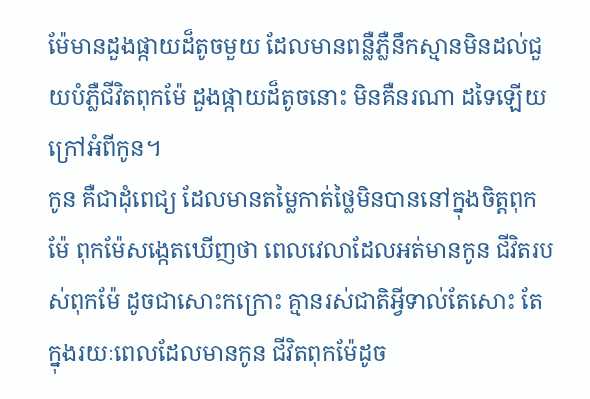ម៉ែមានដួងផ្កាយដ៏តូចមួយ ដែលមានពន្លឺភ្លឺនឹកស្មានមិនដល់ជួយបំភ្លឺជីវិតពុកម៉ែ ដួងផ្កាយដ៏តូចនោះ មិនគឺនរណា ដទៃឡើយក្រៅអំពីកូន។
កូន គឺជាដុំពេជ្យ ដែលមានតម្លៃកាត់ថ្លៃមិនបាននៅក្នុងចិត្តពុកម៉ែ ពុកម៉ែសង្កេតឃើញថា ពេលវេលាដែលអត់មានកូន ជីវិតរបស់ពុកម៉ែ ដូចជាសោះកក្រោះ គ្មានរស់ជាតិអ្វីទាល់តែសោះ តែក្នុងរយៈពេលដែលមានកូន ជីវិតពុកម៉ែដូច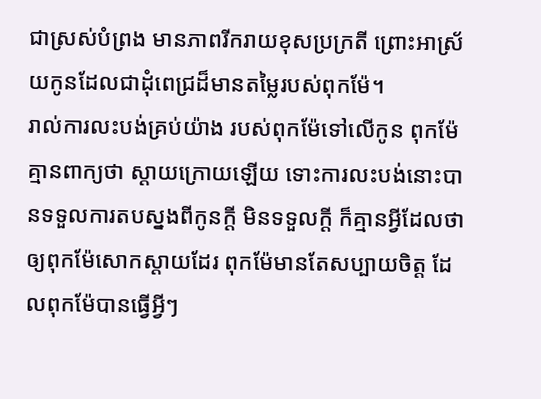ជាស្រស់បំព្រង មានភាពរីករាយខុសប្រក្រតី ព្រោះអាស្រ័យកូនដែលជាដុំពេជ្រដ៏មានតម្លៃរបស់ពុកម៉ែ។
រាល់ការលះបង់គ្រប់យ៉ាង របស់ពុកម៉ែទៅលើកូន ពុកម៉ែគ្មានពាក្យថា ស្ដាយក្រោយឡើយ ទោះការលះបង់នោះបានទទួលការតបស្នងពីកូនក្ដី មិនទទួលក្ដី ក៏គ្មានអ្វីដែលថា ឲ្យពុកម៉ែសោកស្ដាយដែរ ពុកម៉ែមានតែសប្បាយចិត្ត ដែលពុកម៉ែបានធ្វើអ្វីៗ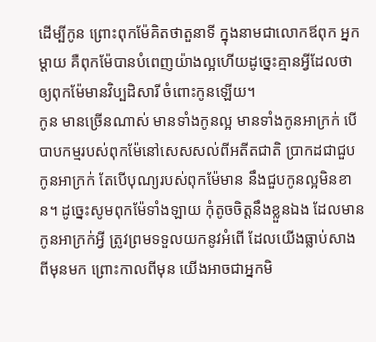ដើម្បីកូន ព្រោះពុកម៉ែគិតថាតួនាទី ក្នុងនាមជាលោកឪពុក អ្នកម្ដាយ គឺពុកម៉ែបានបំពេញយ៉ាងល្អហើយដូច្នេះគ្មានអ្វីដែលថា ឲ្យពុកម៉ែមានវិប្បដិសារី ចំពោះកូនឡើយ។
កូន មានច្រើនណាស់ មានទាំងកូនល្អ មានទាំងកូនអាក្រក់ បើបាបកម្មរបស់ពុកម៉ែនៅសេសសល់ពីអតីតជាតិ ប្រាកដជាជួបកូនអាក្រក់ តែបើបុណ្យរបស់ពុកម៉ែមាន នឹងជួបកូនល្អមិនខាន។ ដូច្នេះសូមពុកម៉ែទាំងឡាយ កុំតូចចិត្តនឹងខ្លួនឯង ដែលមានកូនអាក្រក់អ្វី ត្រូវព្រមទទួលយកនូវអំពើ ដែលយើងធ្លាប់សាងពីមុនមក ព្រោះកាលពីមុន យើងអាចជាអ្នកមិ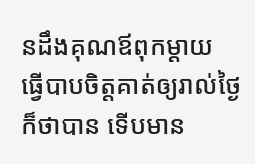នដឹងគុណឪពុកម្ដាយ ធ្វើបាបចិត្តគាត់ឲ្យរាល់ថ្ងៃក៏ថាបាន ទើបមាន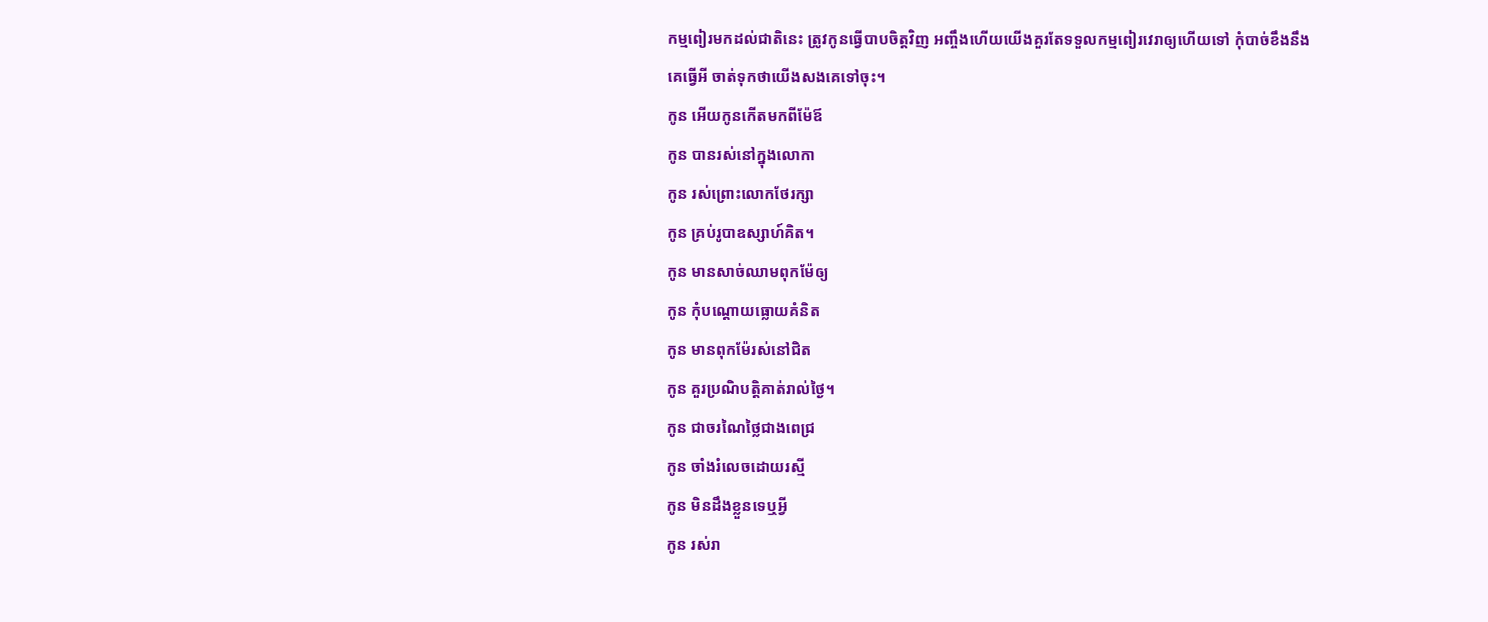កម្មពៀរមកដល់ជាតិនេះ ត្រូវកូនធ្វើបាបចិត្តវិញ អញ្ចឹងហើយយើងគួរតែទទួលកម្មពៀរវេរាឲ្យហើយទៅ កុំបាច់ខឹងនឹងគេធ្វើអី ចាត់ទុកថាយើងសងគេទៅចុះ។
កូន អើយកូនកើតមកពីម៉ែឪ
កូន បានរស់នៅក្នុងលោកា
កូន រស់ព្រោះលោកថែរក្សា
កូន គ្រប់រូបាឧស្សាហ៍គិត។
កូន មានសាច់ឈាមពុកម៉ែឲ្យ
កូន កុំបណ្ដោយធ្លោយគំនិត
កូន មានពុកម៉ែរស់នៅជិត
កូន គួរប្រណិបត្តិគាត់រាល់ថ្ងៃ។
កូន ជាចរណៃថ្លៃជាងពេជ្រ
កូន ចាំងរំលេចដោយរស្មី
កូន មិនដឹងខ្លួនទេឬអ្វី
កូន រស់រា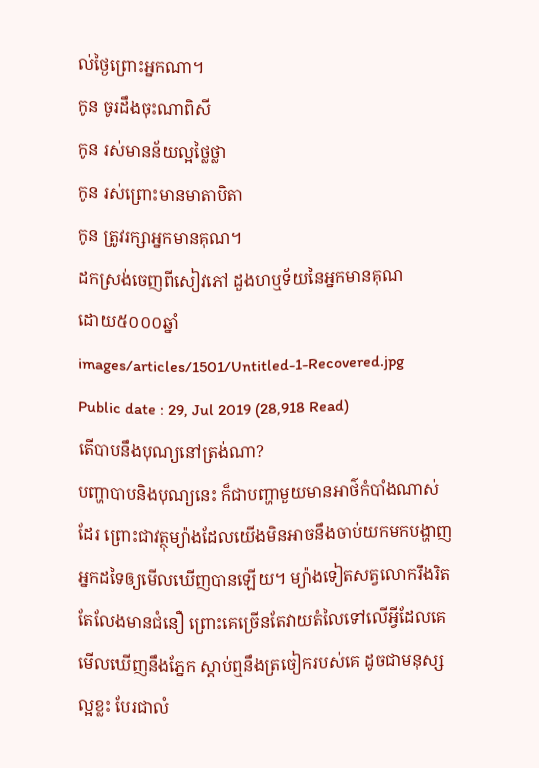ល់ថ្ងៃព្រោះអ្នកណា។
កូន ចូរដឹងចុះណាពិសី
កូន រស់មានន័យល្អថ្លៃថ្លា
កូន រស់ព្រោះមានមាតាបិតា
កូន ត្រូវរក្សាអ្នកមានគុណ។
ដកស្រង់ចេញពីសៀវភៅ ដួងហឬទ័យនៃអ្នកមានគុណ
ដោយ៥០០០ឆ្នាំ
images/articles/1501/Untitled-1-Recovered.jpg
Public date : 29, Jul 2019 (28,918 Read)
តើបាបនឹងបុណ្យនៅត្រង់ណា?
បញ្ហាបាបនិងបុណ្យនេះ ក៏ជាបញ្ហាមួយមានអាថ៌កំបាំងណាស់ដែរ ព្រោះជាវត្ថុម្យ៉ាងដែលយើងមិនអាចនឹងចាប់យកមកបង្ហាញអ្នកដទៃឲ្យមើលឃើញបានឡើយ។ ម្យ៉ាងទៀតសត្វលោករឹងរិតតែលែងមានជំនឿ ព្រោះគេច្រើនតែវាយតំលៃទៅលើអ្វីដែលគេមើលឃើញនឹងភ្នែក ស្ដាប់ឮនឹងត្រចៀករបស់គេ ដូចជាមនុស្សល្អខ្លះ បែរជាលំ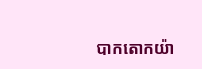បាកតោកយ៉ា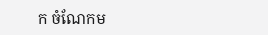ក ចំណែកម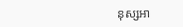នុស្សអា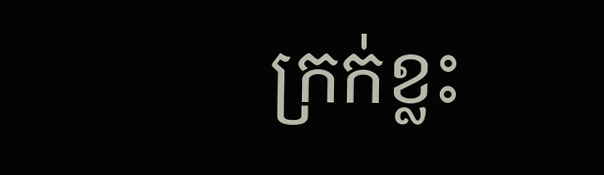ក្រក់ខ្លះ